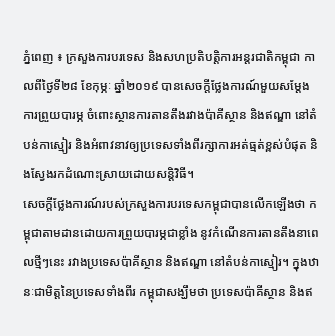ភ្នំពេញ ៖ ក្រសួងការបរទេស និងសហប្រតិបត្តិការអន្តរជាតិកម្ពុជា កាលពីថ្ងៃទី២៨ ខែកុម្ភៈ ឆ្នាំ២០១៩ បានសេចក្តីថ្លែងការណ៍មួយសម្តែងការព្រួយបារម្ភ ចំពោះស្ថានការតានតឹងរវាងប៉ាគីស្ថាន និងឥណ្ឌា នៅតំបន់កាស្មៀរ និងអំពាវនាវឲ្យប្រទេសទាំងពីរក្សាការអត់ធ្មត់ខ្ពស់បំផុត និងស្វែងរកដំណោះស្រាយដោយសន្តិវិធី។
សេចក្តីថ្លែងការណ៍របស់ក្រសួងការបរទេសកម្ពុជាបានលើកឡើងថា កម្ពុជាតាមដានដោយការព្រួយបារម្ភជាខ្លាំង នូវកំណើនការតានតឹងនាពេលថ្មីៗនេះ រវាងប្រទេសប៉ាគីស្ថាន និងឥណ្ឌា នៅតំបន់កាស្មៀរ។ ក្នុងឋានៈជាមិត្តនៃប្រទេសទាំងពីរ កម្ពុជាសង្ឃឹមថា ប្រទេសប៉ាគីស្ថាន និងឥ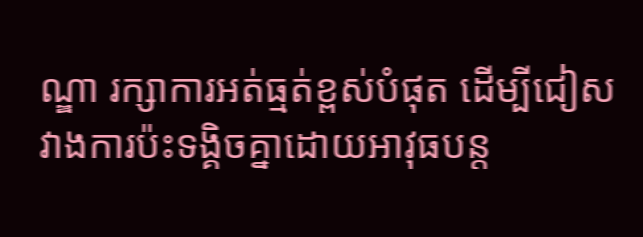ណ្ឌា រក្សាការអត់ធ្មត់ខ្ពស់បំផុត ដើម្បីជៀសវាងការប៉ះទង្គិចគ្នាដោយអាវុធបន្ត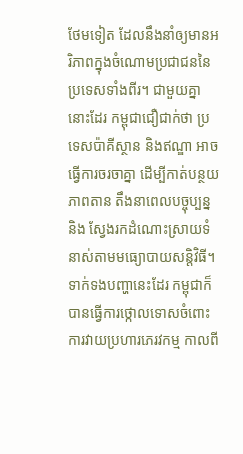ថែមទៀត ដែលនឹងនាំឲ្យមានអរិភាពក្នុងចំណោមប្រជាជននៃប្រទេសទាំងពីរ។ ជាមួយគ្នានោះដែរ កម្ពុជាជឿជាក់ថា ប្រទេសប៉ាគីស្ថាន និងឥណ្ឌា អាចធ្វើការចរចាគ្នា ដើម្បីកាត់បន្ថយភាពតាន តឹងនាពេលបច្ចុប្បន្ន និង ស្វែងរកដំណោះស្រាយទំនាស់តាមមធ្យោបាយសន្តិវិធី។
ទាក់ទងបញ្ហានេះដែរ កម្ពុជាក៏បានធ្វើការថ្កោលទោសចំពោះការវាយប្រហារភេរវកម្ម កាលពី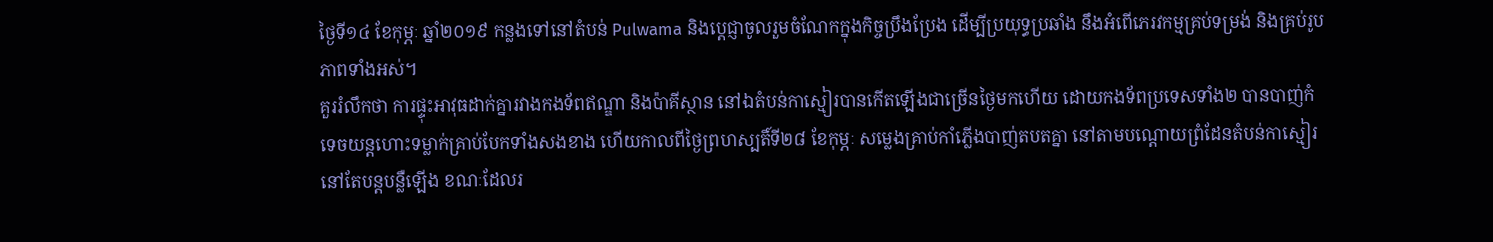ថ្ងៃទី១៤ ខែកុម្ភៈ ឆ្នាំ២០១៩ កន្លងទៅនៅតំបន់ Pulwama និងបេ្តជ្ញាចូលរួមចំណែកក្នុងកិច្ចប្រឹងប្រែង ដើម្បីប្រយុទ្ធប្រឆាំង នឹងអំពើភេរវកម្មគ្រប់ទម្រង់ និងគ្រប់រូបភាពទាំងអស់។
គួររំលឹកថា ការផ្ទុះអាវុធដាក់គ្នារវាងកងទ័ពឥណ្ឌា និងប៉ាគីស្ថាន នៅឯតំបន់កាស្មៀរបានកើតឡើងជាច្រើនថ្ងៃមកហើយ ដោយកងទ័ពប្រទេសទាំង២ បានបាញ់កំទេចយន្តហោះទម្លាក់គ្រាប់បែកទាំងសងខាង ហើយកាលពីថ្ងៃព្រហស្បតិ៍ទី២៨ ខែកុម្ភៈ សម្លេងគ្រាប់កាំភ្លើងបាញ់តបតគ្នា នៅតាមបណ្តោយព្រំដែនតំបន់កាស្មៀរ នៅតែបន្តបន្លឺឡើង ខណៈដែលរ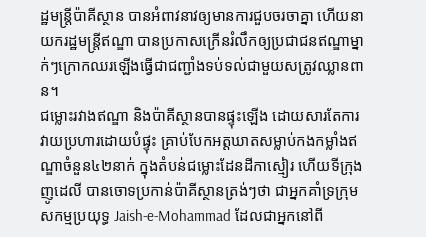ដ្ឋមន្ត្រីប៉ាគីស្ថាន បានអំពាវនាវឲ្យមានការជួបចរចាគ្នា ហើយនាយករដ្ឋមន្ត្រីឥណ្ឌា បានប្រកាសក្រើនរំលឹកឲ្យប្រជាជនឥណ្ឌាម្នាក់ៗក្រោកឈរឡើងធ្វើជាជញ្ជាំងទប់ទល់ជាមួយសត្រូវឈ្លានពាន។
ជម្លោះរវាងឥណ្ឌា និងប៉ាគីស្ថានបានផ្ទុះឡើង ដោយសារតែការវាយប្រហារដោយបំផ្ទុះ គ្រាប់បែកអត្តឃាតសម្លាប់កងកម្លាំងឥណ្ឌាចំនួន៤២នាក់ ក្នុងតំបន់ជម្លោះដែនដីកាស្មៀរ ហើយទីក្រុងញូដេលី បានចោទប្រកាន់ប៉ាគីស្ថានត្រង់ៗថា ជាអ្នកគាំទ្រក្រុមសកម្មប្រយុទ្ធ Jaish-e-Mohammad ដែលជាអ្នកនៅពី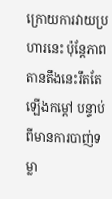ក្រោយការវាយប្រហារនេះ ប៉ុន្តែភាពតានតឹងនេះរឹតតែឡើងកម្ដៅ បន្ទាប់ពីមានការបាញ់ទម្លា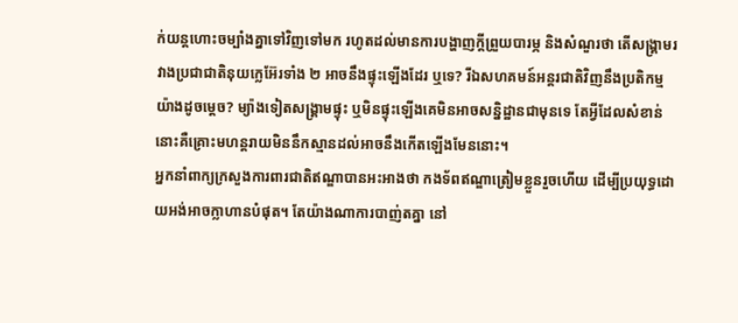ក់យន្ដហោះចម្បាំងគ្នាទៅវិញទៅមក រហូតដល់មានការបង្ហាញក្ដីព្រួយបារម្ភ និងសំណួរថា តើសង្គ្រាមរវាងប្រជាជាតិនុយក្លេអ៊ែរទាំង ២ អាចនឹងផ្ទុះឡើងដែរ ឬទេ? រីឯសហគមន៍អន្តរជាតិវិញនឹងប្រតិកម្មយ៉ាងដូចម្ដេច? ម្យ៉ាងទៀតសង្គ្រាមផ្ទុះ ឬមិនផ្ទុះឡើងគេមិនអាចសន្និដ្ឋានជាមុនទេ តែអ្វីដែលសំខាន់នោះគឺគ្រោះមហន្តរាយមិននឹកស្មានដល់អាចនឹងកើតឡើងមែននោះ។
អ្នកនាំពាក្យក្រសួងការពារជាតិឥណ្ឌាបានអះអាងថា កងទ័ពឥណ្ឌាត្រៀមខ្លួនរួចហើយ ដើម្បីប្រយុទ្ធដោយអង់អាចក្លាហានបំផុត។ តែយ៉ាងណាការបាញ់តគ្នា នៅ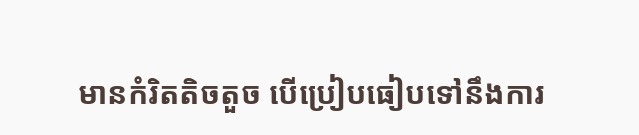មានកំរិតតិចតួច បើប្រៀបធៀបទៅនឹងការ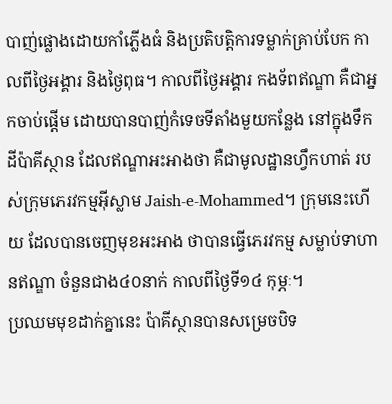បាញ់ផ្លោងដោយកាំភ្លើងធំ និងប្រតិបត្តិការទម្លាក់គ្រាប់បែក កាលពីថ្ងៃអង្គារ និងថ្ងៃពុធ។ កាលពីថ្ងៃអង្គារ កងទ័ពឥណ្ឌា គឺជាអ្នកចាប់ផ្តើម ដោយបានបាញ់កំទេចទីតាំងមួយកន្លែង នៅក្នុងទឹកដីប៉ាគីស្ថាន ដែលឥណ្ឌាអះអាងថា គឺជាមូលដ្ឋានហ្វឹកហាត់ របស់ក្រុមភេរវកម្មអ៊ីស្លាម Jaish-e-Mohammed។ ក្រុមនេះហើយ ដែលបានចេញមុខអះអាង ថាបានធ្វើភេរវកម្ម សម្លាប់ទាហានឥណ្ឌា ចំនួនជាង៤០នាក់ កាលពីថ្ងៃទី១៤ កុម្ភៈ។
ប្រឈមមុខដាក់គ្នានេះ ប៉ាគីស្ថានបានសម្រេចបិទ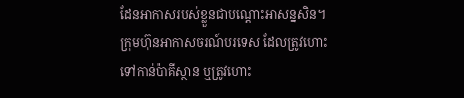ដែនអាកាសរបស់ខ្លួនជាបណ្តោះអាសន្នសិន។ ក្រុមហ៊ុនអាកាសចរណ៍បរទេស ដែលត្រូវហោះទៅកាន់ប៉ាគីស្ថាន ឬត្រូវហោះ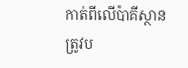កាត់ពីលើប៉ាគីស្ថាន ត្រូវប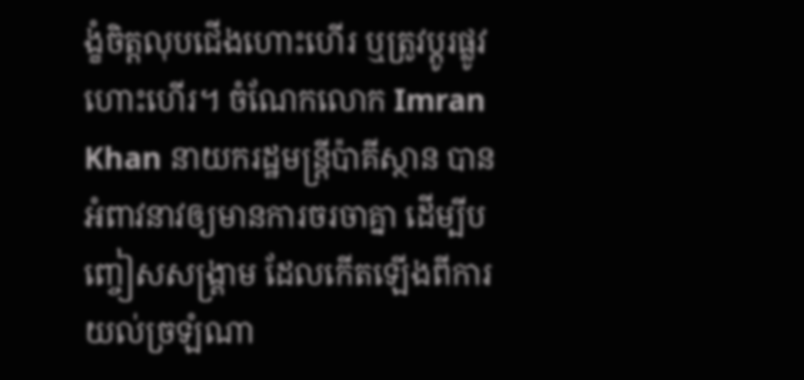ង្ខំចិត្តលុបជើងហោះហើរ ឬត្រូវប្តូរផ្លូវហោះហើរ។ ចំណែកលោក Imran Khan នាយករដ្ឋមន្ត្រីប៉ាគីស្ថាន បានអំពាវនាវឲ្យមានការចរចាគ្នា ដើម្បីបញ្ចៀសសង្គ្រាម ដែលកើតឡើងពីការយល់ច្រឡំណា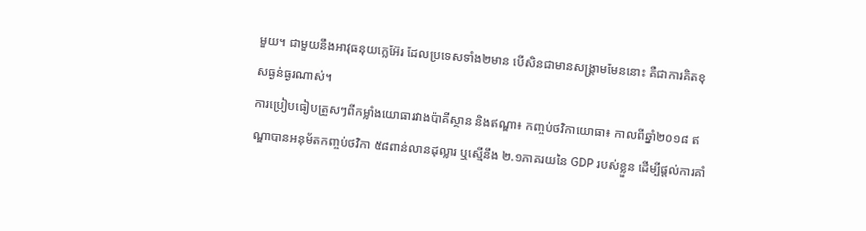មួយ។ ជាមួយនឹងអាវុធនុយក្លេអ៊ែរ ដែលប្រទេសទាំង២មាន បើសិនជាមានសង្គ្រាមមែននោះ គឺជាការគិតខុសធ្ងន់ធ្ងរណាស់។
ការប្រៀបធៀបត្រួសៗពីកម្លាំងយោធារវាងប៉ាគីស្ថាន និងឥណ្ឌា៖ កញ្ចប់ថវិកាយោធា៖ កាលពីឆ្នាំ២០១៨ ឥណ្ឌាបានអនុម័តកញ្ចប់ថវិកា ៥៨ពាន់លានដុល្លារ ឬស្មើនឹង ២.១ភាគរយនៃ GDP របស់ខ្លួន ដើម្បីផ្ដល់ការគាំ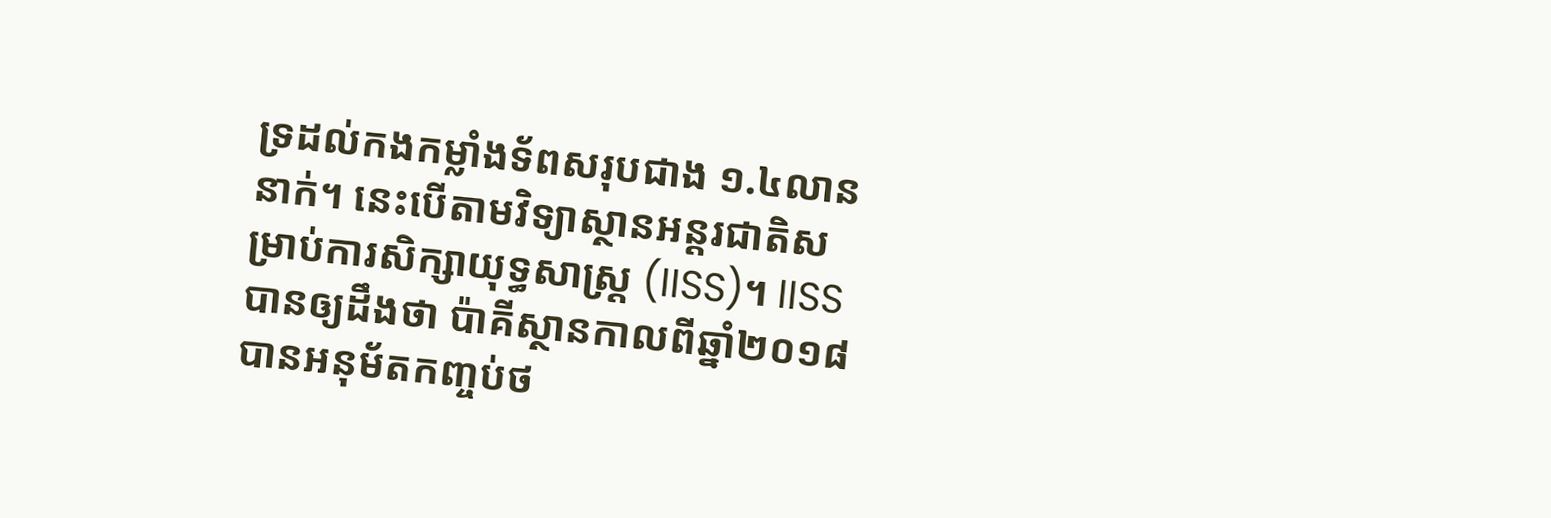ទ្រដល់កងកម្លាំងទ័ពសរុបជាង ១.៤លាននាក់។ នេះបើតាមវិទ្យាស្ថានអន្តរជាតិសម្រាប់ការសិក្សាយុទ្ធសាស្ត្រ (IISS)។ IISS បានឲ្យដឹងថា ប៉ាគីស្ថានកាលពីឆ្នាំ២០១៨ បានអនុម័តកញ្ចប់ថ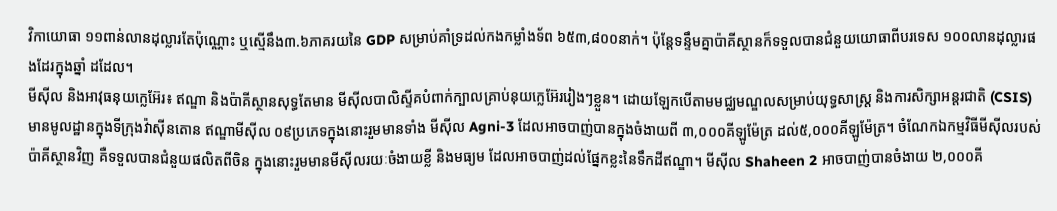វិកាយោធា ១១ពាន់លានដុល្លារតែប៉ុណ្ណោះ ឬស្មើនឹង៣.៦ភាគរយនៃ GDP សម្រាប់គាំទ្រដល់កងកម្លាំងទ័ព ៦៥៣,៨០០នាក់។ ប៉ុន្តែទន្ទឹមគ្នាប៉ាគីស្ថានក៏ទទួលបានជំនួយយោធាពីបរទេស ១០០លានដុល្លារផងដែរក្នុងឆ្នាំ ដដែល។
មីស៊ីល និងអាវុធនុយក្លេអ៊ែរ៖ ឥណ្ឌា និងប៉ាគីស្ថានសុទ្ធតែមាន មីស៊ីលបាលិស្ទីគបំពាក់ក្បាលគ្រាប់នុយក្លេអ៊ែររៀងៗខ្លួន។ ដោយឡែកបើតាមមជ្ឈមណ្ឌលសម្រាប់យុទ្ធសាស្ត្រ និងការសិក្សាអន្តរជាតិ (CSIS) មានមូលដ្ឋានក្នុងទីក្រុងវ៉ាស៊ីនតោន ឥណ្ឌាមីស៊ីល ០៩ប្រភេទក្នុងនោះរួមមានទាំង មីស៊ីល Agni-3 ដែលអាចបាញ់បានក្នុងចំងាយពី ៣,០០០គីឡូម៉ែត្រ ដល់៥,០០០គីឡូម៉ែត្រ។ ចំណែកឯកម្មវិធីមីស៊ីលរបស់ប៉ាគីស្ថានវិញ គឺទទួលបានជំនួយផលិតពីចិន ក្នុងនោះរួមមានមីស៊ីលរយៈចំងាយខ្លី និងមធ្យម ដែលអាចបាញ់ដល់ផ្នែកខ្លះនៃទឹកដីឥណ្ឌា។ មីស៊ីល Shaheen 2 អាចបាញ់បានចំងាយ ២,០០០គី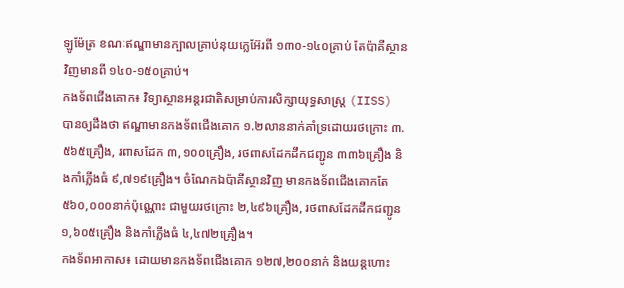ឡូម៉ែត្រ ខណៈឥណ្ឌាមានក្បាលគ្រាប់នុយក្លេអ៊ែរពី ១៣០-១៤០គ្រាប់ តែប៉ាគីស្ថានវិញមានពី ១៤០-១៥០គ្រាប់។
កងទ័ពជើងគោក៖ វិទ្យាស្ថានអន្តរជាតិសម្រាប់ការសិក្សាយុទ្ធសាស្ត្រ (IISS) បានឲ្យដឹងថា ឥណ្ឌាមានកងទ័ពជើងគោក ១.២លាននាក់គាំទ្រដោយរថក្រោះ ៣.៥៦៥គ្រឿង, រពាសដែក ៣,១០០គ្រឿង, រថពាសដែកដឹកជញ្ជូន ៣៣៦គ្រឿង និងកាំភ្លើងធំ ៩,៧១៩គ្រឿង។ ចំណែកឯប៉ាគីស្ថានវិញ មានកងទ័ពជើងគោកតែ ៥៦០,០០០នាក់ប៉ុណ្ណោះ ជាមួយរថក្រោះ ២,៤៩៦គ្រឿង, រថពាសដែកដឹកជញ្ជូន ១,៦០៥គ្រឿង និងកាំភ្លើងធំ ៤,៤៧២គ្រឿង។
កងទ័ពអាកាស៖ ដោយមានកងទ័ពជើងគោក ១២៧,២០០នាក់ និងយន្ដហោះ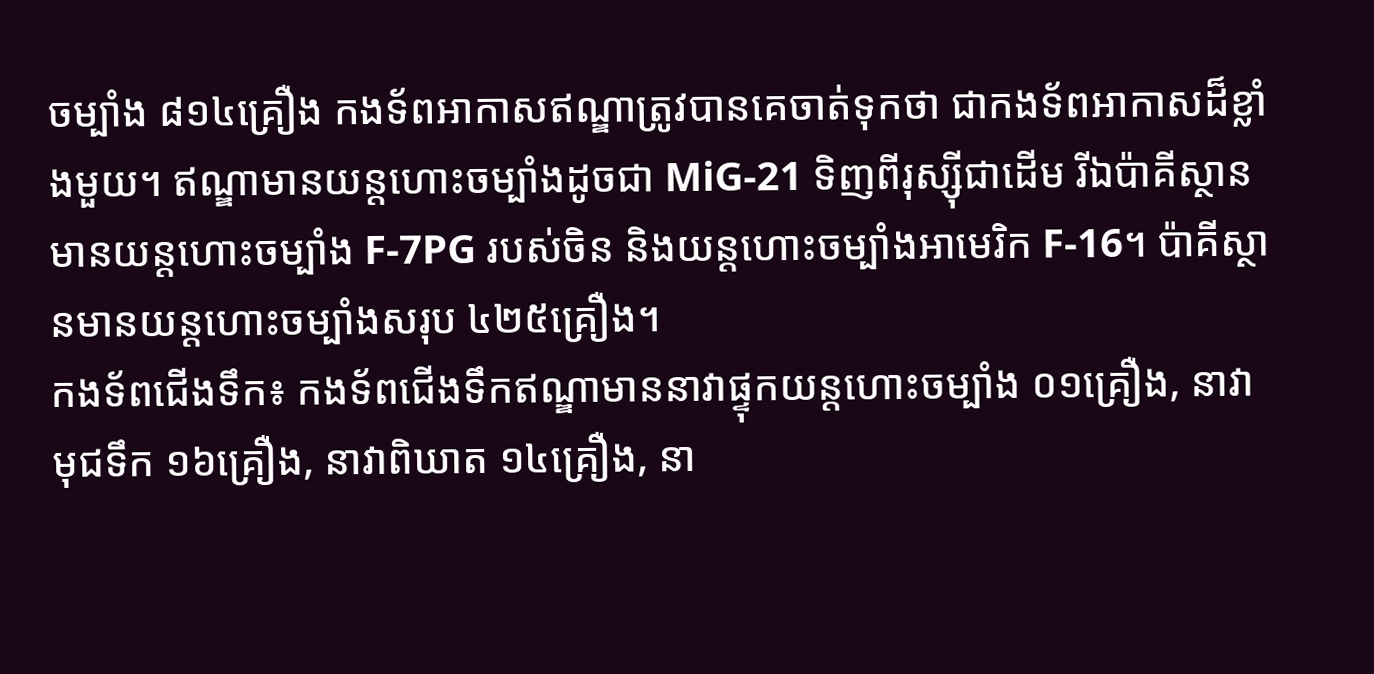ចម្បាំង ៨១៤គ្រឿង កងទ័ពអាកាសឥណ្ឌាត្រូវបានគេចាត់ទុកថា ជាកងទ័ពអាកាសដ៏ខ្លាំងមួយ។ ឥណ្ឌាមានយន្ដហោះចម្បាំងដូចជា MiG-21 ទិញពីរុស្ស៊ីជាដើម រីឯប៉ាគីស្ថានមានយន្ដហោះចម្បាំង F-7PG របស់ចិន និងយន្ដហោះចម្បាំងអាមេរិក F-16។ ប៉ាគីស្ថានមានយន្ដហោះចម្បាំងសរុប ៤២៥គ្រឿង។
កងទ័ពជើងទឹក៖ កងទ័ពជើងទឹកឥណ្ឌាមាននាវាផ្ទុកយន្ដហោះចម្បាំង ០១គ្រឿង, នាវាមុជទឹក ១៦គ្រឿង, នាវាពិឃាត ១៤គ្រឿង, នា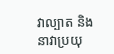វាល្បាត និងនាវាប្រយុ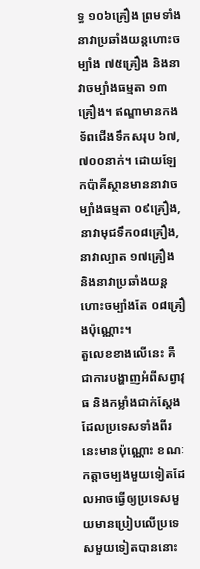ទ្ធ ១០៦គ្រឿង ព្រមទាំងនាវាប្រឆាំងយន្ដហោះចម្បាំង ៧៥គ្រឿង និងនាវាចម្បាំងធម្មតា ១៣គ្រឿង។ ឥណ្ឌាមានកងទ័ពជើងទឹកសរុប ៦៧,៧០០នាក់។ ដោយឡែកប៉ាគីស្ថានមាននាវាចម្បាំងធម្មតា ០៩គ្រឿង, នាវាមុជទឹក០៨គ្រឿង, នាវាល្បាត ១៧គ្រឿង និងនាវាប្រឆាំងយន្ដហោះចម្បាំងតែ ០៨គ្រឿងប៉ុណ្ណោះ។
តួលេខខាងលើនេះ គឺជាការបង្ហាញអំពីសព្វាវុធ និងកម្លាំងជាក់ស្តែង ដែលប្រទេសទាំងពីរនេះមានប៉ុណ្ណោះ ខណៈកត្តាចម្បងមួយទៀតដែលអាចធ្វើឲ្យប្រទេសមួយមានប្រៀបលើប្រទេសមួយទៀតបាននោះ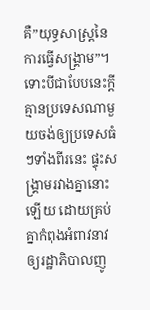គឺ”យុទ្ធសាស្ត្រនៃការធ្វើសង្គ្រាម”។ ទោះបីជាបែបនេះក្តី គ្មានប្រទេសណាមួយចង់ឲ្យប្រទេសធំៗទាំងពីរនេះ ផ្ទុះសង្គ្រាមរវាងគ្នានោះឡើយ ដោយគ្រប់គ្នាកំពុងអំពាវនាវឲ្យរដ្ឋាភិបាលញូ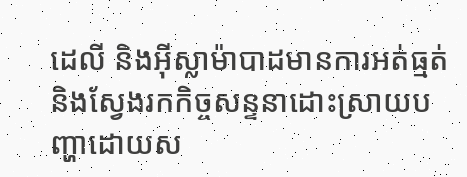ដេលី និងអ៊ីស្លាម៉ាបាដមានការអត់ធ្មត់ និងស្វែងរកកិច្ចសន្ទនាដោះស្រាយបញ្ហាដោយស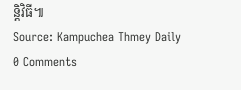ន្តិវិធី៕
Source: Kampuchea Thmey Daily
0 Comments